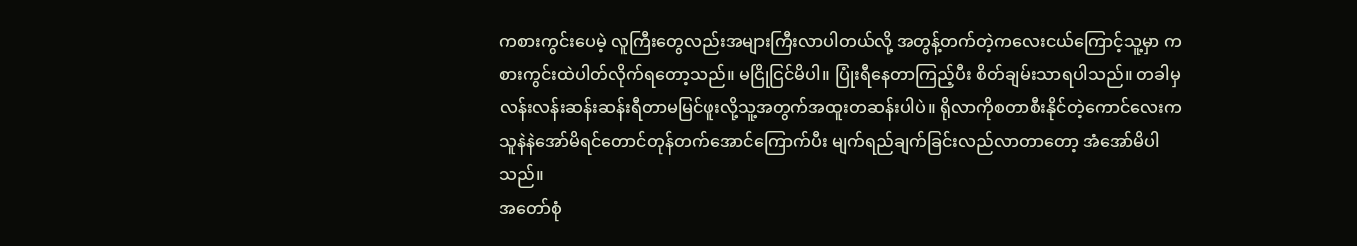ကစားကွင်းပေမဲ့ လူကြီးတွေလည်းအများကြီးလာပါတယ်လို့ အတွန့်တက်တဲ့ကလေးငယ်ကြောင့်သူ့မှာ ကစားကွင်းထဲပါတ်လိုက်ရတော့သည်။ မငြိုငြင်မိပါ။ ပြုံးရီနေတာကြည့်ပီး စိတ်ချမ်းသာရပါသည်။ တခါမှ လန်းလန်းဆန်းဆန်းရီတာမမြင်ဖူးလို့သူ့အတွက်အထူးတဆန်းပါပဲ။ ရိုလာကိုစတာစီးနိုင်တဲ့ကောင်လေးက သူနဲနဲအော်မိရင်တောင်တုန်တက်အောင်ကြောက်ပီး မျက်ရည်ချက်ခြင်းလည်လာတာတော့ အံအော်မိပါသည်။
အတော်စုံ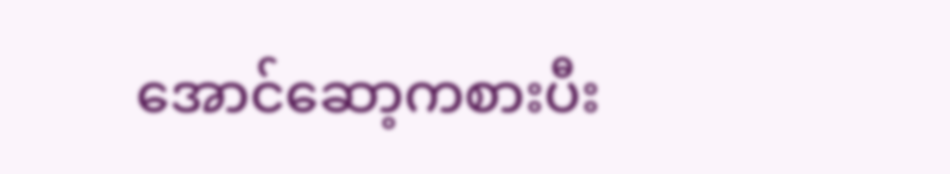အောင်ဆော့ကစားပီး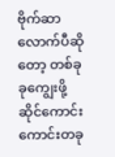ဗိုက်ဆာလောက်ပီဆိုတော့ တစ်ခုခုကျွေးဖို့ ဆိုင်ကောင်းကောင်းတခု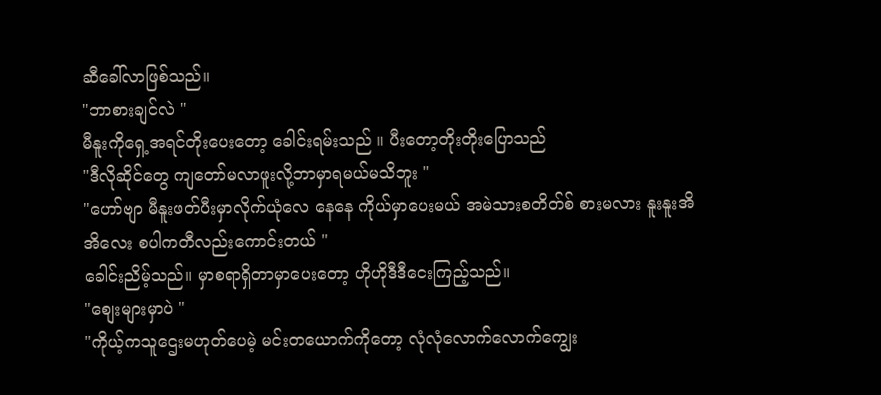ဆီခေါ်လာဖြစ်သည်။
"ဘာစားချင်လဲ "
မီနူးကိုရှေ့အရင်တိုးပေးတော့ ခေါင်းရမ်းသည် ။ ပီးတော့တိုးတိုးပြောသည်
"ဒီလိုဆိုင်တွေ ကျတော်မလာဖူးလို့ဘာမှာရမယ်မသိဘူး "
"ဟော်ဗျာ မီနူးဖတ်ပီးမှာလိုက်ယုံလေ နေနေ ကိုယ်မှာပေးမယ် အမဲသားစတိတ်စ် စားမလား နူးနူးအိအိလေး စပါကတီလည်းကောင်းတယ် "
ခေါင်းညိမ့်သည်။ မှာစရာရှိတာမှာပေးတော့ ဟိုဟိုဒီဒီငေးကြည့်သည်။
"စျေးများမှာပဲ "
"ကိုယ့်ကသူဌေးမဟုတ်ပေမဲ့ မင်းတယောက်ကိုတော့ လုံလုံလောက်လောက်ကျွေး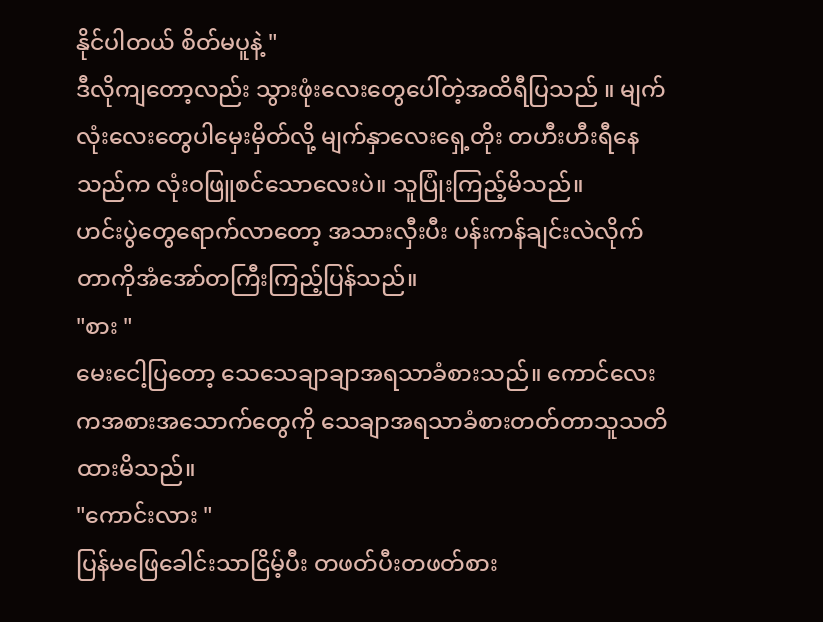နိုင်ပါတယ် စိတ်မပူနဲ့ "
ဒီလိုကျတော့လည်း သွားဖုံးလေးတွေပေါ်တဲ့အထိရီပြသည် ။ မျက်လုံးလေးတွေပါမှေးမှိတ်လို့ မျက်နှာလေးရှေ့တိုး တဟီးဟီးရီနေသည်က လုံးဝဖြူစင်သောလေးပဲ။ သူပြုံးကြည့်မိသည်။
ဟင်းပွဲတွေရောက်လာတော့ အသားလှီးပီး ပန်းကန်ချင်းလဲလိုက်တာကိုအံအော်တကြီးကြည့်ပြန်သည်။
"စား "
မေးငေါ့ပြတော့ သေသေချာချာအရသာခံစားသည်။ ကောင်လေးကအစားအသောက်တွေကို သေချာအရသာခံစားတတ်တာသူသတိထားမိသည်။
"ကောင်းလား "
ပြန်မဖြေခေါင်းသာငြိမ့်ပီး တဖတ်ပီးတဖတ်စား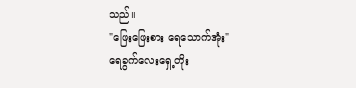သည်။
"ဖြေးဖြေးစား ရေသောက်အုံး"
ရေခွက်လေးရှေ့တိုး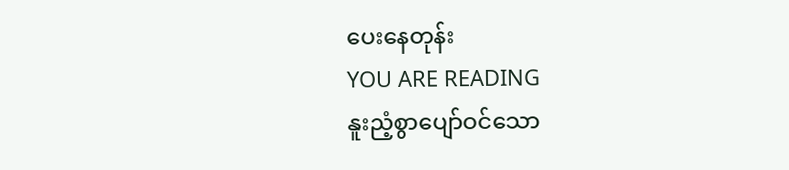ပေးနေတုန်း
YOU ARE READING
နူးညံ့စွာပျော်ဝင်သော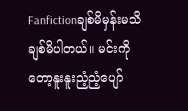Fanfictionချစ်မိမှန်းမသိချစ်မိပါတယ်။ မင်းကိုတော့နူးနူးညံ့ညံ့ပျော်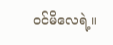ဝင်မိလေရဲ့။